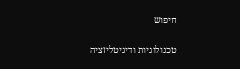חיפוש

טכנולוגיות ודיגיטליזציה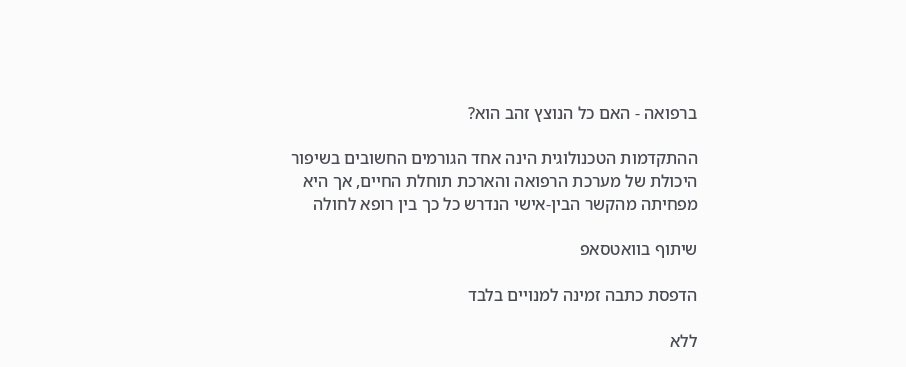ברפואה - האם כל הנוצץ זהב הוא?

ההתקדמות הטכנולוגית הינה אחד הגורמים החשובים בשיפור היכולת של מערכת הרפואה והארכת תוחלת החיים, אך היא מפחיתה מהקשר הבין-אישי הנדרש כל כך בין רופא לחולה

שיתוף בוואטסאפ

הדפסת כתבה זמינה למנויים בלבד

ללא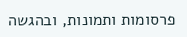פרסומות ותמונות, ובהגשה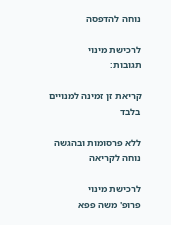נוחה להדפסה

לרכישת מינוי
תגובות:

קריאת זן זמינה למנויים בלבד

ללא פרסומות ובהגשה נוחה לקריאה

לרכישת מינוי
פרופ' משה פפא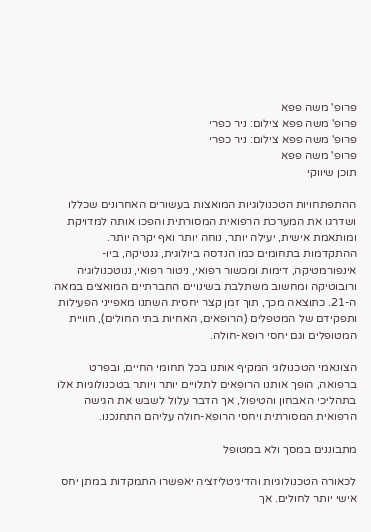פרופ' משה פפא
פרופ' משה פפא צילום: ניר כפרי
פרופ' משה פפא צילום: ניר כפרי
פרופ' משה פפא
תוכן שיווקי

ההתפתחויות הטכנולוגיות המואצות בעשורים האחרונים שכללו ושדרגו את המערכת הרפואית המסורתית והפכו אותה למדויקת ומותאמת אישית, יעילה יותר, נוחה יותר ואף יקרה יותר. ההתקדמות בתחומים כמו הנדסה ביולוגית, גנטיקה, ביו-אינפורמטיקה, דימות ומכשור רפואי, ניטור רפואי, ננוטכנולוגיה ורובוטיקה ומחשוב משתלבת בשינויים החברתיים המואצים במאה ה-21. כתוצאה מכך, תוך זמן קצר יחסית השתנו מאפייני הפעילות ותפקידם של המטפלים (הרופאים, האחיות בתי החולים), חוויית המטופלים וגם יחסי רופא-חולה.

הצונאמי הטכנולוגי המקיף אותנו בכל תחומי החיים, ובפרט ברפואה, הופך אותנו הרופאים לתלויים יותר ויותר בטכנולוגיות אלו בתהליכי האבחון והטיפול, אך הדבר עלול לשבש את הגישה הרפואית המסורתית ויחסי הרופא-חולה עליהם התחנכנו.

מתבוננים במסך ולא במטופל

לכאורה הטכנולוגיות והדיגיטליזציה יאפשרו התמקדות במתן יחס אישי יותר לחולים. אך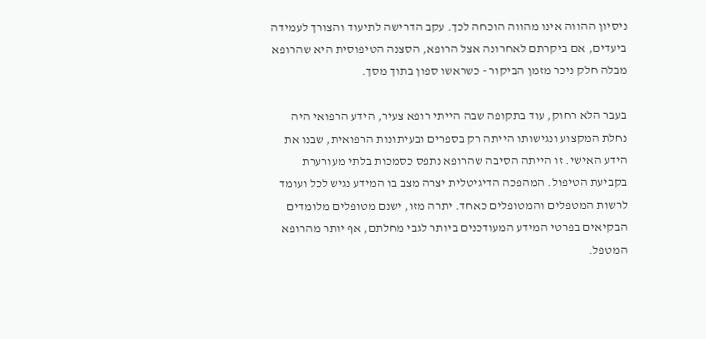ניסיון ההווה אינו מהווה הוכחה לכך. עקב הדרישה לתיעוד והצורך לעמידה ביעדים, אם ביקרתם לאחרונה אצל הרופא, הסצנה הטיפוסית היא שהרופא מבלה חלק ניכר מזמן הביקור - כשראשו ספון בתוך מסך.

בעבר הלא רחוק, עוד בתקופה שבה הייתי רופא צעיר, הידע הרפואי היה נחלת המקצוע ונגישותו הייתה רק בספרים ובעיתונות הרפואית, שבנו את הידע האישי. זו הייתה הסיבה שהרופא נתפס כסמכות בלתי מעורערת בקביעת הטיפול. המהפכה הדיגיטלית יצרה מצב בו המידע נגיש לכל ועומד לרשות המטפלים והמטופלים כאחד. יתרה מזו, ישנם מטופלים מלומדים הבקיאים בפרטי המידע המעודכנים ביותר לגבי מחלתם, אף יותר מהרופא המטפל.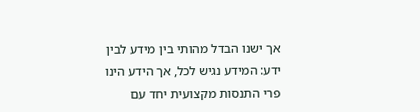אך ישנו הבדל מהותי בין מידע לבין ידע: המידע נגיש לכל, אך הידע הינו פרי התנסות מקצועית יחד עם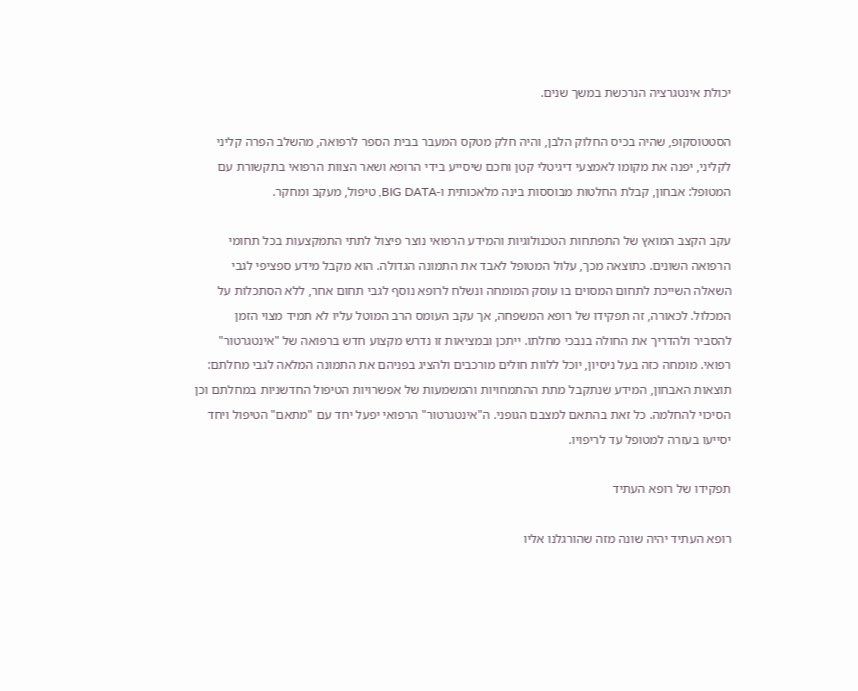יכולת אינטגרציה הנרכשת במשך שנים.

הסטטוסקופ, שהיה בכיס החלוק הלבן, והיה חלק מטקס המעבר בבית הספר לרפואה, מהשלב הפרה קליני לקליני, יפנה את מקומו לאמצעי דיגיטלי קטן וחכם שיסייע בידי הרופא ושאר הצוות הרפואי בתקשורת עם המטופל: אבחון, קבלת החלטות מבוססות בינה מלאכותית ו-BIG DATA, טיפול, מעקב ומחקר.

עקב הקצב המואץ של התפתחות הטכנולוגיות והמידע הרפואי נוצר פיצול לתתי התמקצעות בכל תחומי הרפואה השונים. כתוצאה מכך, עלול המטופל לאבד את התמונה הגדולה. הוא מקבל מידע ספציפי לגבי השאלה השייכת לתחום המסוים בו עוסק המומחה ונשלח לרופא נוסף לגבי תחום אחר, ללא הסתכלות על המכלול. לכאורה, זה תפקידו של רופא המשפחה, אך עקב העומס הרב המוטל עליו לא תמיד מצוי הזמן להסביר ולהדריך את החולה בנבכי מחלתו. ייתכן ובמציאות זו נדרש מקצוע חדש ברפואה של "אינטגרטור" רפואי. מומחה כזה בעל ניסיון, יוכל ללוות חולים מורכבים ולהציג בפניהם את התמונה המלאה לגבי מחלתם: תוצאות האבחון, המידע שנתקבל מתת ההתמחויות והמשמעות של אפשרויות הטיפול החדשניות במחלתם וכן הסיכוי להחלמה. כל זאת בהתאם למצבם הגופני. ה"אינטגרטור" הרפואי יפעל יחד עם "מתאם" הטיפול ויחד יסייעו בעזרה למטופל עד לריפויו.

תפקידו של רופא העתיד

רופא העתיד יהיה שונה מזה שהורגלנו אליו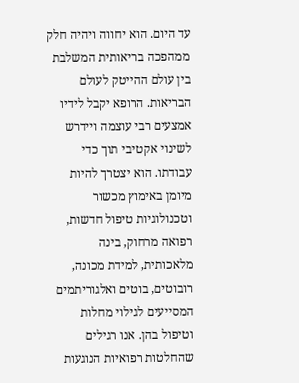עד היום. הוא יחווה ויהיה חלק ממהפכה בריאותית המשלבת בין עולם ההייטק לעולם הבריאות. הרופא יקבל לידיו אמצעים רבי עוצמה ויידרש לשינוי אקטיבי תוך כדי עבודתו. הוא יצטרך להיות מיומן באימוץ מכשור וטכנולוגיות טיפול חדשות, רפואה מרחוק, בינה מלאכותית, למידת מכונה, רובוטים, בוטים ואלגוריתמים המסייעים לגילוי מחלות וטיפול בהן. אנו רגילים שהחלטות רפואיות הנוגעות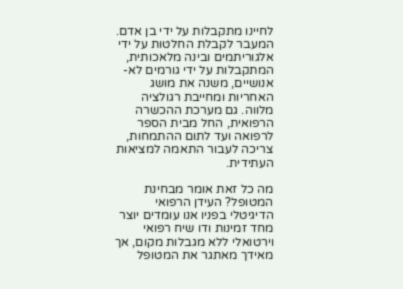לחיינו מתקבלות על ידי בן אדם. המעבר לקבלת החלטות על ידי אלגוריתמים ובינה מלאכותית, המתקבלות על ידי גורמים לא-אנושיים, משנה את מושג האחריות ומחייבת רגולציה מלווה. גם מערכת ההכשרה הרפואית, החל מבית הספר לרפואה ועד לתום ההתמחות, צריכה לעבור התאמה למציאות העתידית.

מה כל זאת אומר מבחינת המטופל? העידן הרפואי הדיגיטלי בפניו אנו עומדים יוצר מחד זמינות ודו שיח רפואי וירטואלי ללא מגבלות מקום, אך מאידך מאתגר את המטופל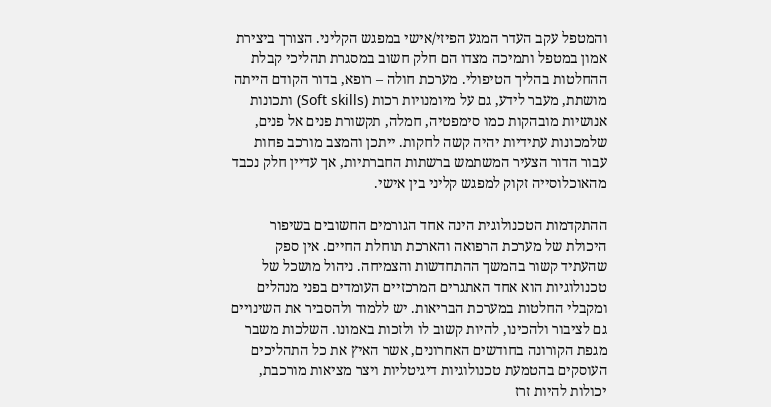והמטפל עקב העדר המגע הפיזי/אישי במפגש הקליני. הצורך ביצירת אמון במטפל ותמיכה מצדו הם חלק חשוב במסגרת תהליכי קבלת ההחלטות בהליך הטיפולי. מערכת חולה – רופא, בדור הקודם הייתה מושתת, מעבר לידע, גם על מיומנויות רכות (Soft skills) ותכונות אנושיות מובהקות כמו סימפטיה, חמלה, תקשורת פנים אל פנים, שלמכונות עתידיות יהיה קשה לחקות. ייתכן והמצב מורכב פחות עבור הדור הצעיר המשתמש ברשתות החברתיות, אך עדיין חלק נכבד מהאוכלוסייה זקוק למפגש קליני בין אישי.

ההתקדמות הטכנולוגית הינה אחד הגורמים החשובים בשיפור היכולת של מערכת הרפואה והארכת תוחלת החיים. אין ספק שהעתיד קשור בהמשך ההתחדשות והצמיחה. ניהול מושכל של טכנולוגיות הוא אחד האתגרים המרכזיים העומדים בפני מנהלים ומקבלי החלטות במערכת הבריאות. יש ללמוד ולהסביר את השינויים גם לציבור ולהכינו, להיות קשוב לו ולזכות באמונו. השלכות משבר מגפת הקורונה בחודשים האחרונים, אשר האיץ את כל התהליכים העוסקים בהטמעת טכנולוגיות דיגיטליות ויצר מציאות מורכבת, יכולות להיות זרז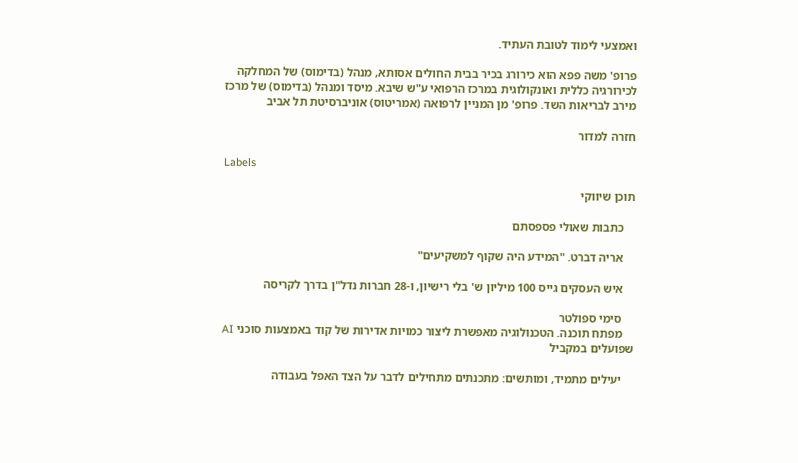ואמצעי לימוד לטובת העתיד.

פרופ' משה פפא הוא כירורג בכיר בבית החולים אסותא, מנהל (בדימוס) של המחלקה לכירורגיה כללית ואונקולוגית במרכז הרפואי ע"ש שיבא. מיסד ומנהל (בדימוס) של מרכז מירב לבריאות השד. פרופ' מן המניין לרפואה (אמריטוס) אוניברסיטת תל אביב

חזרה למדור

Labels

תוכן שיווקי

    כתבות שאולי פספסתם

    אריה דברט. "המידע היה שקוף למשקיעים"

    איש העסקים גייס 100 מיליון ש' בלי רישיון, ו-28 חברות נדל"ן בדרך לקריסה

    סימי ספולטר
    מפתח תוכנה. הטכנולוגיה מאפשרת ליצור כמויות אדירות של קוד באמצעות סוכני AI שפועלים במקביל

    יעילים מתמיד, ומותשים: מתכנתים מתחילים לדבר על הצד האפל בעבודה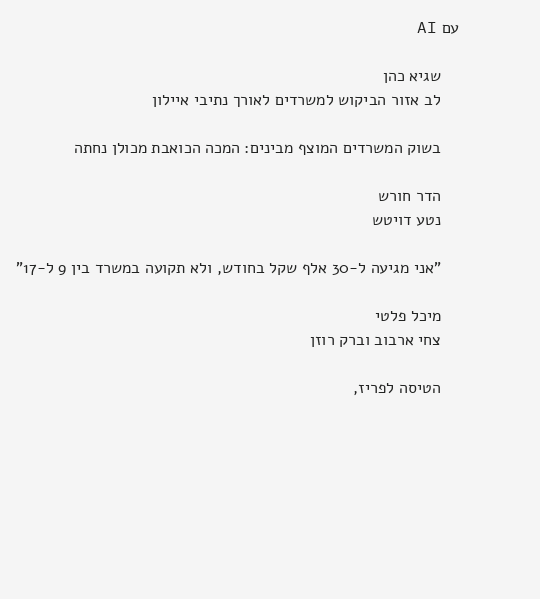עם AI

    שגיא כהן
    לב אזור הביקוש למשרדים לאורך נתיבי איילון

    בשוק המשרדים המוצף מבינים: המכה הכואבת מכולן נחתה

    הדר חורש
    נטע דויטש

    "אני מגיעה ל-30 אלף שקל בחודש, ולא תקועה במשרד בין 9 ל-17"

    מיכל פלטי
    צחי ארבוב וברק רוזן

    הטיסה לפריז,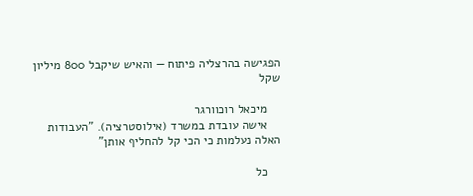הפגישה בהרצליה פיתוח — והאיש שיקבל 800 מיליון שקל

    מיכאל רוכוורגר
    אישה עובדת במשרד (אילוסטרציה). "העבודות האלה נעלמות כי הכי קל להחליף אותן"

    כל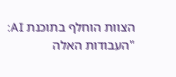הצוות הוחלף בתוכנת AI: "העבודות האלה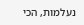נעלמות, הכי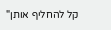קל להחליף אותן"